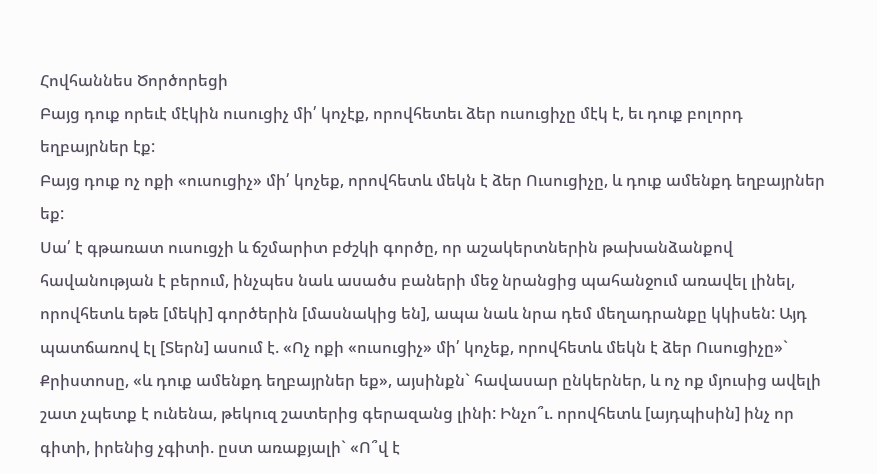Հովհաննես Ծործորեցի
Բայց դուք որեւէ մէկին ուսուցիչ մի՛ կոչէք, որովհետեւ ձեր ուսուցիչը մէկ է, եւ դուք բոլորդ եղբայրներ էք:
Բայց դուք ոչ ոքի «ուսուցիչ» մի՛ կոչեք, որովհետև մեկն է ձեր Ուսուցիչը, և դուք ամենքդ եղբայրներ եք:
Սա՛ է գթառատ ուսուցչի և ճշմարիտ բժշկի գործը, որ աշակերտներին թախանձանքով հավանության է բերում, ինչպես նաև ասածս բաների մեջ նրանցից պահանջում առավել լինել, որովհետև եթե [մեկի] գործերին [մասնակից են], ապա նաև նրա դեմ մեղադրանքը կկիսեն: Այդ պատճառով էլ [Տերն] ասում է. «Ոչ ոքի «ուսուցիչ» մի՛ կոչեք, որովհետև մեկն է ձեր Ուսուցիչը»` Քրիստոսը, «և դուք ամենքդ եղբայրներ եք», այսինքն` հավասար ընկերներ, և ոչ ոք մյուսից ավելի շատ չպետք է ունենա, թեկուզ շատերից գերազանց լինի: Ինչո՞ւ. որովհետև [այդպիսին] ինչ որ գիտի, իրենից չգիտի. ըստ առաքյալի` «Ո՞վ է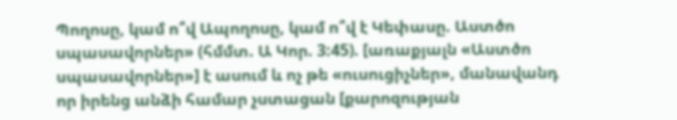Պողոսը, կամ ո՞վ Ապողոսը, կամ ո՞վ է Կեփասը. Աստծո սպասավորներ» (հմմտ. Ա Կոր. 3:45). [առաքյալն «Աստծո սպասավորներ»] է ասում և ոչ թե «ուսուցիչներ», մանավանդ որ իրենց անձի համար չստացան [քարոզության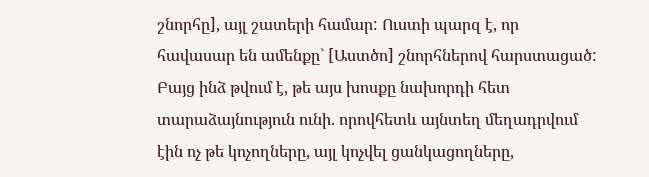շնորհը], այլ շատերի համար: Ուստի պարզ է, որ հավասար են ամենքը` [Աստծո] շնորհներով հարստացած:
Բայց ինձ թվում է, թե այս խոսքը նախորդի հետ տարաձայնություն ունի. որովհետև այնտեղ մեղադրվում էին ոչ թե կոչողները, այլ կոչվել ցանկացողները,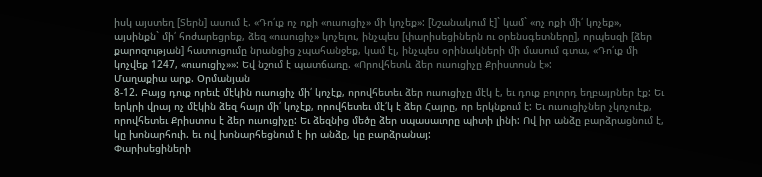իսկ այստեղ [Տերն] ասում է. «Դո՛ւք ոչ ոքի «ուսուցիչ» մի կոչեք»: [Նշանակում է]` կամ` «ոչ ոքի մի՛ կոչեք», այսինքն` մի՛ հոժարեցրեք, ձեզ «ուսուցիչ» կոչելու, ինչպես [փարիսեցիներն ու օրենսգետները], որպեսզի [ձեր քարոզության] հատուցումը նրանցից չպահանջեք, կամ էլ, ինչպես օրինակների մի մասում գտա, «Դո՛ւք մի կոչվեք 1247, «ուսուցիչ»»: Եվ նշում է պատճառը. «Որովհետև ձեր ուսուցիչը Քրիստոսն է»:
Մաղաքիա արք. Օրմանյան
8-12. Բայց դուք որեւէ մէկին ուսուցիչ մի՛ կոչէք, որովհետեւ ձեր ուսուցիչը մէկ է, եւ դուք բոլորդ եղբայրներ էք: Եւ երկրի վրայ ոչ մէկին ձեզ հայր մի՛ կոչէք, որովհետեւ մէ՛կ է ձեր Հայրը, որ երկնքում է: Եւ ուսուցիչներ չկոչուէք, որովհետեւ Քրիստոս է ձեր ուսուցիչը: Եւ ձեզնից մեծը ձեր սպասաւորը պիտի լինի: Ով իր անձը բարձրացնում է, կը խոնարհուի. եւ ով խոնարհեցնում է իր անձը, կը բարձրանայ:
Փարիսեցիների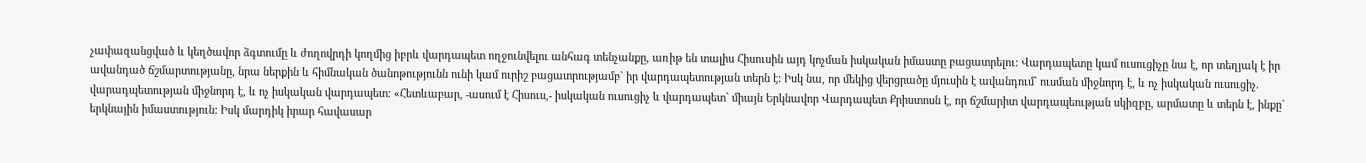չափազանցված և կեղծավոր ձգտումը և ժողովրդի կողմից իբրև վարդապետ ողջունվելու անհագ տենչանքը, առիթ են տալիս Հիսուսին այդ կոչման իսկական իմաստը բացատրելու: Վարդապետը կամ ուսուցիչը նա է, որ տեղյակ է իր ավանդած ճշմարտությանը, նրա ներքին և հիմնական ծանոթությունն ունի կամ ուրիշ բացատրությամբ` իր վարդապետության տերն է: Իսկ նա, որ մեկից վերցրածը մյուսին է ավանդում` ուսման միջնորդ է, և ոչ իսկական ուսուցիչ. վարադպետության միջնորդ է, և ոչ իսկական վարդապետ: «Հետևաբար, -ասում է Հիսուս,- իսկական ուսուցիչ և վարդապետ` միայն Երկնավոր Վարդապետ Քրիստոսն է, որ ճշմարիտ վարդապեության սկիզբը, արմատը և տերն է, ինքը` երկնային իմաստություն: Իսկ մարդիկ իրար հավասար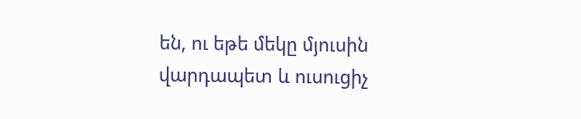են, ու եթե մեկը մյուսին վարդապետ և ուսուցիչ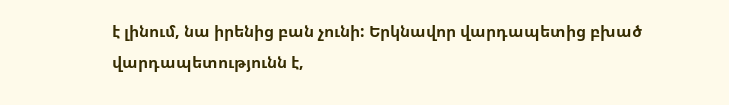է լինում, նա իրենից բան չունի: Երկնավոր վարդապետից բխած վարդապետությունն է,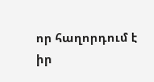որ հաղորդում է իր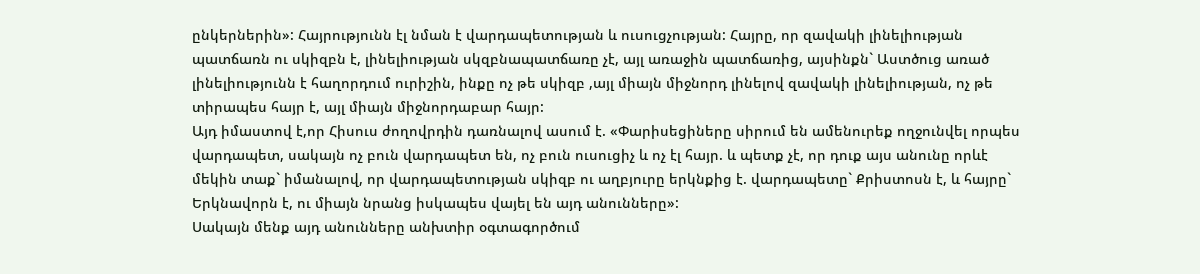ընկերներին»: Հայրությունն էլ նման է վարդապետության և ուսուցչության: Հայրը, որ զավակի լինելիության պատճառն ու սկիզբն է, լինելիության սկզբնապատճառը չէ, այլ առաջին պատճառից, այսինքն` Աստծուց առած լինելիությունն է հաղորդում ուրիշին, ինքը ոչ թե սկիզբ ,այլ միայն միջնորդ լինելով զավակի լինելիության, ոչ թե տիրապես հայր է, այլ միայն միջնորդաբար հայր:
Այդ իմաստով է,որ Հիսուս ժողովրդին դառնալով ասում է. «Փարիսեցիները սիրում են ամենուրեք ողջունվել որպես վարդապետ, սակայն ոչ բուն վարդապետ են, ոչ բուն ուսուցիչ և ոչ էլ հայր. և պետք չէ, որ դուք այս անունը որևէ մեկին տաք` իմանալով, որ վարդապետության սկիզբ ու աղբյուրը երկնքից է. վարդապետը` Քրիստոսն է, և հայրը` Երկնավորն է, ու միայն նրանց իսկապես վայել են այդ անունները»:
Սակայն մենք այդ անունները անխտիր օգտագործում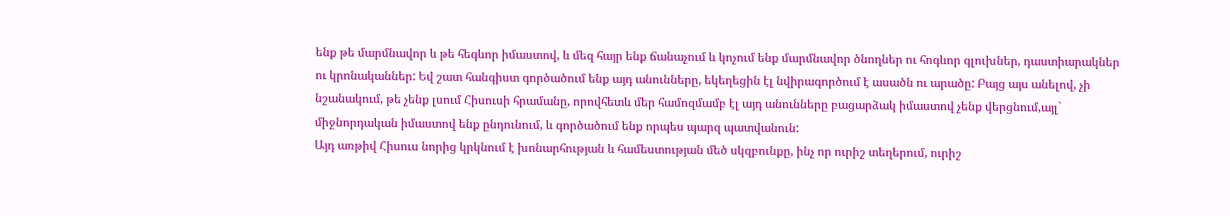ենք թե մարմնավոր և թե հեգևոր իմաստով, և մեզ հայր ենք ճանաչում և կոչում ենք մարմնավոր ծնողներ ու հոգևոր գլուխներ, դաստիարակներ ու կրոնականներ: Եվ շատ հանգիստ գործածում ենք այդ անունները, եկեղեցին էլ նվիրագործում է ասածն ու արածը: Բայց այս անելով, չի նշանակում, թե չենք լսում Հիսուսի հրամանը, որովհետև մեր համոզմամբ էլ այդ անունները բացարձակ իմաստով չենք վերցնում,այլ` միջնորդական իմաստով ենք ընդունում, և գործածում ենք որպես պարզ պատվանուն:
Այդ առթիվ Հիսուս նորից կրկնում է խոնարհության և համեստության մեծ սկզբունքը, ինչ որ ուրիշ տեղերում, ուրիշ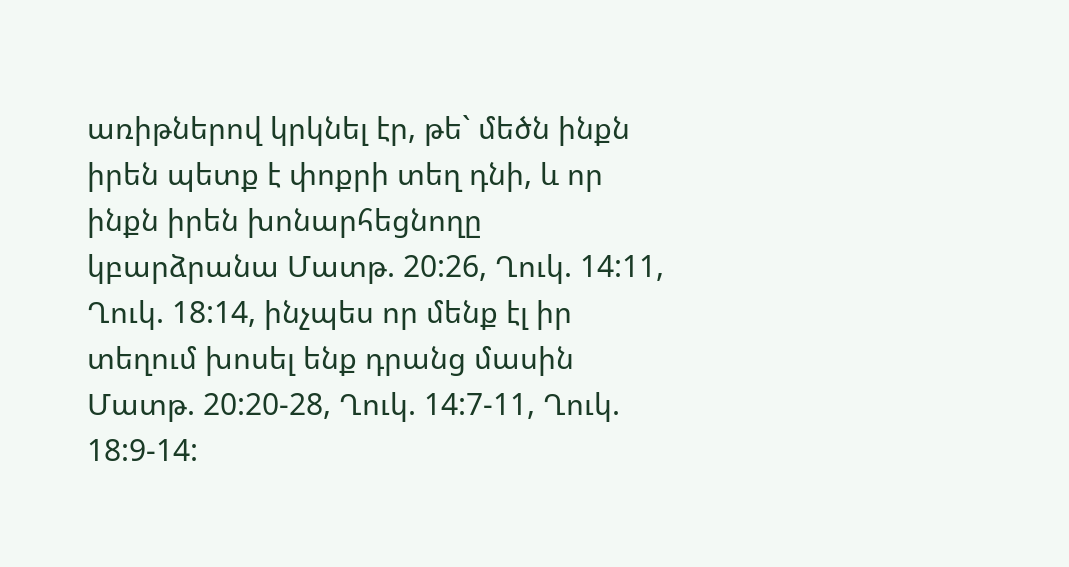առիթներով կրկնել էր, թե` մեծն ինքն իրեն պետք է փոքրի տեղ դնի, և որ ինքն իրեն խոնարհեցնողը կբարձրանա Մատթ. 20:26, Ղուկ. 14:11, Ղուկ. 18:14, ինչպես որ մենք էլ իր տեղում խոսել ենք դրանց մասին Մատթ. 20:20-28, Ղուկ. 14:7-11, Ղուկ. 18:9-14: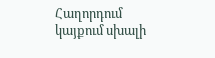Հաղորդում կայքում սխալի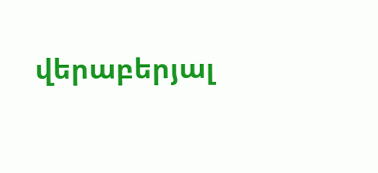վերաբերյալ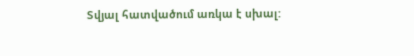Տվյալ հատվածում առկա է սխալ: